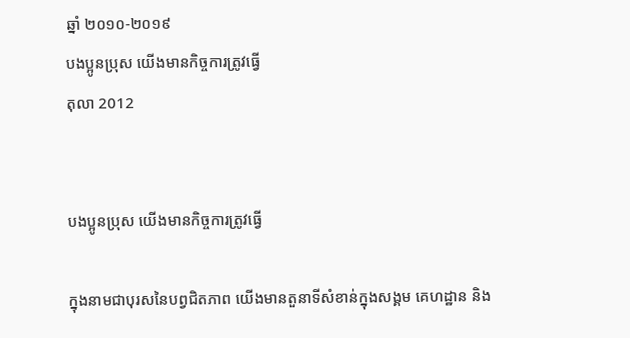ឆ្នាំ ២០១០-២០១៩
បងប្អូនប្រុស យើងមានកិច្ចការត្រូវធ្វើ
តុលា 2012


បងប្អូនប្រុស យើងមានកិច្ចការត្រូវធ្វើ

ក្នុងនាមជាបុរសនៃបព្វជិតភាព យើងមានតួនាទីសំខាន់ក្នុងសង្គម គេហដ្ឋាន និង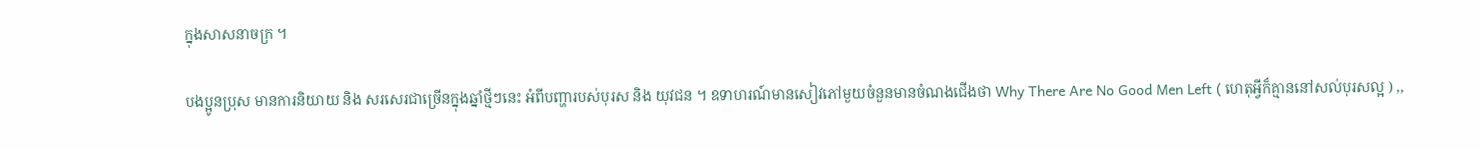ក្នុងសាសនាចក្រ ។

បងប្អូនប្រុស មានការនិយាយ និង សរសេរជាច្រើនក្នុងឆ្នាំថ្មីៗនេះ អំពីបញ្ហារបស់បុរស និង យុវជន ។ ឧទាហរណ៍មានសៀវភៅមួយចំនួនមានចំណងជើងថា Why There Are No Good Men Left ( ហេតុអ្វីក៏គ្មាននៅសល់បុរសល្អ ) ,,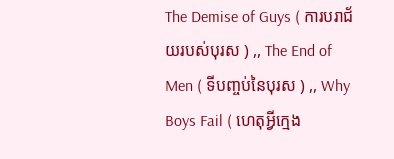The Demise of Guys ( ការបរាជ័យរបស់បុរស ) ,, The End of Men ( ទីបញ្ចប់នៃបុរស ) ,, Why Boys Fail ( ហេតុអ្វីក្មេង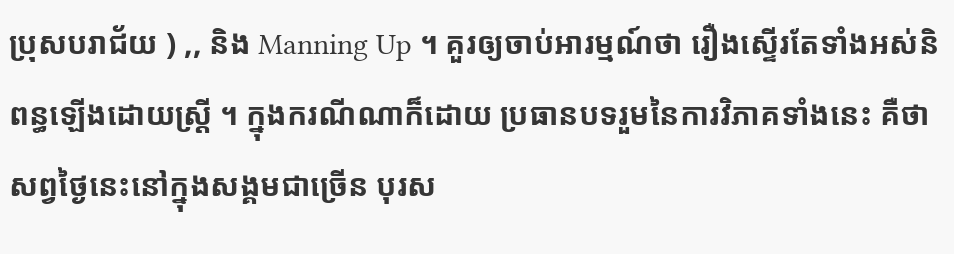ប្រុសបរាជ័យ ) ,, និង Manning Up ។ គួរឲ្យចាប់អារម្មណ៍ថា រឿងស្ទើរតែទាំងអស់និពន្ធឡើងដោយស្ត្រី ។ ក្នុងករណីណាក៏ដោយ ប្រធានបទរួមនៃការវិភាគទាំងនេះ គឺថាសព្វថ្ងៃនេះនៅក្នុងសង្គមជាច្រើន បុរស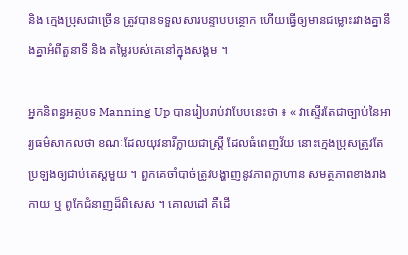និង ក្មេងប្រុសជាច្រើន ត្រូវបានទទួលសារបន្ទាបបន្ថោក ហើយធ្វើឲ្យមានជម្លោះរវាងគ្នានឹងគ្នាអំពីតួនាទី និង តម្លៃរបស់គេនៅក្នុងសង្គម ។

អ្នកនិពន្ធអត្ថបទ Manning Up បានរៀបរាប់វាបែបនេះថា ៖ « វាស្ទើរតែជាច្បាប់នៃអារ្យធម៌សាកលថា ខណៈដែលយុវនារីក្លាយជាស្ត្រី ដែលធំពេញវ័យ នោះក្មេងប្រុសត្រូវតែប្រឡងឲ្យជាប់តេស្ដមួយ ។ ពួកគេចាំបាច់ត្រូវបង្ហាញនូវភាពក្លាហាន សមត្ថភាពខាងរាងកាយ ឬ ពូកែជំនាញដ៏ពិសេស ។ គោលដៅ គឺដើ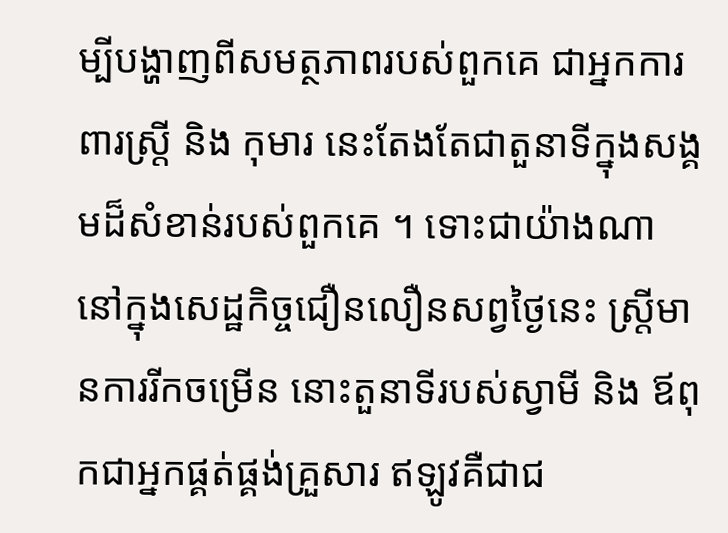ម្បីបង្ហាញពីសមត្ថភាពរបស់ពួកគេ ជាអ្នកការពារស្ត្រី និង កុមារ នេះតែងតែជាតួនាទីក្នុងសង្គមដ៏សំខាន់របស់ពួកគេ ។ ទោះជាយ៉ាងណា នៅក្នុងសេដ្ឋកិច្ចជឿនលឿនសព្វថ្ងៃនេះ ស្ត្រីមានការរីកចម្រើន នោះតួនាទីរបស់ស្វាមី និង ឪពុកជាអ្នកផ្គត់ផ្គង់គ្រួសារ ឥឡូវគឺជាជ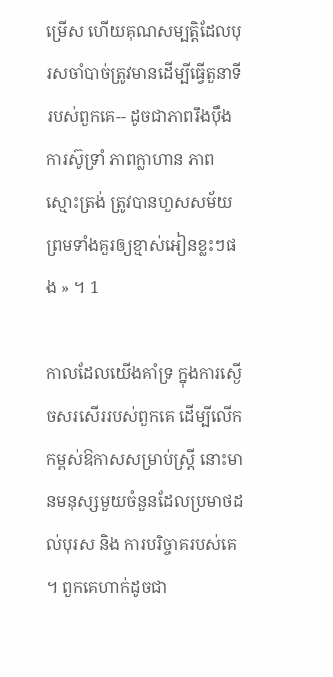ម្រើស ហើយគុណសម្បត្តិដែលបុរសចាំបាច់ត្រូវមានដើម្បីធ្វើតួនាទីរបស់ពួកគេ-- ដូចជាភាពរឹងប៉ឹង ការស៊ូទ្រាំ ភាពក្លាហាន ភាពស្មោះត្រង់ ត្រូវបានហួសសម័យ ព្រមទាំងគួរឲ្យខ្មាស់អៀនខ្លះៗផង » ។ 1

កាលដែលយើងគាំទ្រ ក្នុងការស្ងើចសរសើររបស់ពួកគេ ដើម្បីលើកកម្ពស់ឱកាសសម្រាប់ស្ត្រី នោះមានមនុស្សមួយចំនួនដែលប្រមាថដល់បុរស និង ការបរិច្ចាគរបស់គេ ។ ពួកគេហាក់ដូចជា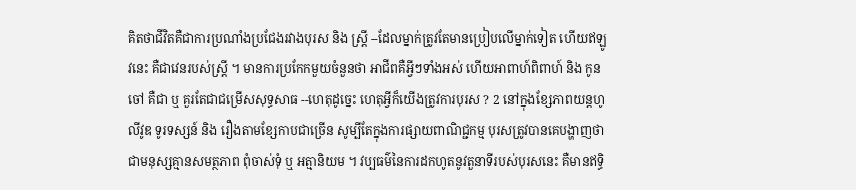គិតថាជីវិតគឺជាការប្រណាំងប្រជែងរវាងបុរស និង ស្ត្រី --ដែលម្នាក់ត្រូវតែមានប្រៀបលើម្នាក់ទៀត ហើយឥឡូវនេះ គឺជាវេនរបស់ស្ត្រី ។ មានការប្រកែកមួយចំនួនថា អាជីពគឺអ្វីៗទាំងអស់ ហើយអាពាហ៍ពិពាហ៍ និង កូនចៅ គឺជា ឬ គួរតែជាជម្រើសសុទ្ធសាធ --ហេតុដូច្នេះ ហេតុអ្វីក៏យើងត្រូវការបុរស ? 2 នៅក្នុងខ្សែភាពយន្ដហូលីវូឌ ទូរទស្សន៍ និង រឿងតាមខ្សែកាបជាច្រើន សូម្បីតែក្នុងការផ្សាយពាណិជ្ជកម្ម បុរសត្រូវបានគេបង្ហាញថា ជាមនុស្សគ្មានសមត្ថភាព ពុំចាស់ទុំ ឬ អត្មានិយម ។ វប្បធម៌នៃការដកហូតនូវតួនាទីរបស់បុរសនេះ គឺមានឥទ្ធិ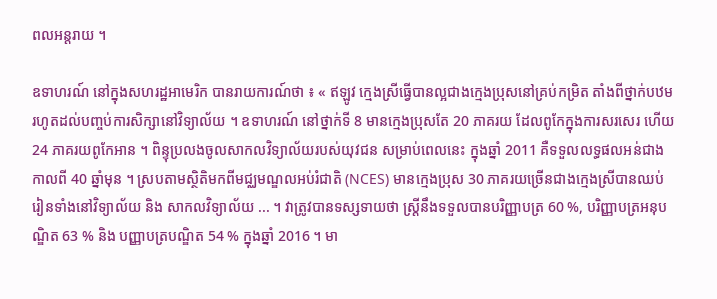ពលអន្តរាយ ។

ឧទាហរណ៍ នៅក្នុងសហរដ្ឋអាមេរិក បានរាយការណ៍ថា ៖ « ឥឡូវ ក្មេងស្រីធ្វើបានល្អជាងក្មេងប្រុសនៅគ្រប់កម្រិត តាំងពីថ្នាក់បឋមរហូតដល់បញ្ចប់ការសិក្សានៅវិទ្យាល័យ ។ ឧទាហរណ៍ នៅថ្នាក់ទី 8 មានក្មេងប្រុសតែ 20 ភាគរយ ដែលពូកែក្នុងការសរសេរ ហើយ 24 ភាគរយពូកែអាន ។ ពិន្ទុប្រលងចូលសាកលវិទ្យាល័យរបស់យុវជន សម្រាប់ពេលនេះ ក្នុងឆ្នាំ 2011 គឺទទួលលទ្ធផលអន់ជាងកាលពី 40 ឆ្នាំមុន ។ ស្របតាមស្ថិតិមកពីមជ្ឈមណ្ឌលអប់រំជាតិ (NCES) មានក្មេងប្រុស 30 ភាគរយច្រើនជាងក្មេងស្រីបានឈប់រៀនទាំងនៅវិទ្យាល័យ និង សាកលវិទ្យាល័យ ... ។ វាត្រូវបានទស្សទាយថា ស្ត្រីនឹងទទួលបានបរិញ្ញាបត្រ 60 %, បរិញ្ញាបត្រអនុបណ្ឌិត 63 % និង បញ្ញាបត្របណ្ឌិត 54 % ក្នុងឆ្នាំ 2016 ។ មា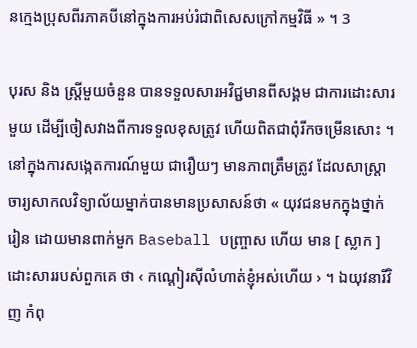នក្មេងប្រុសពីរភាគបីនៅក្នុងការអប់រំជាពិសេសក្រៅកម្មវិធី » ។ 3

បុរស និង ស្ត្រីមួយចំនួន បានទទួលសារអវិជ្ជមានពីសង្គម ជាការដោះសារមួយ ដើម្បីចៀសវាងពីការទទួលខុសត្រូវ ហើយពិតជាពុំរីកចម្រើនសោះ ។ នៅក្នុងការសង្កេតការណ៍មួយ ជារឿយៗ មានភាពត្រឹមត្រូវ ដែលសាស្ត្រាចារ្យសាកលវិទ្យាល័យម្នាក់បានមានប្រសាសន៍ថា « យុវជនមកក្នុងថ្នាក់រៀន ដោយមានពាក់មួក Baseball បញ្ច្រាស ហើយ មាន [ ស្លាក ] ដោះសាររបស់ពួកគេ ថា ‹ កណ្តៀរស៊ីលំហាត់ខ្ញុំអស់ហើយ › ។ ឯយុវនារីវិញ កំពុ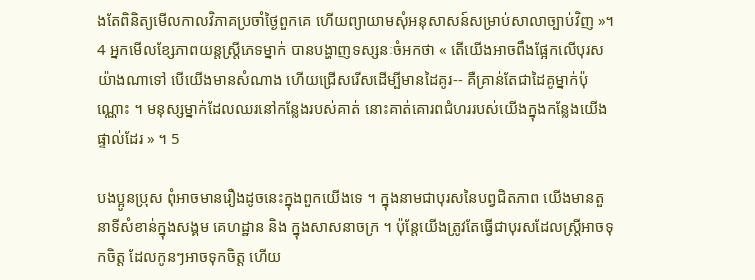ងតែពិនិត្យមើលកាលវិភាគប្រចាំថ្ងៃពួកគេ ហើយព្យាយាមសុំអនុសាសន៍សម្រាប់សាលាច្បាប់វិញ »។ 4 អ្នកមើលខ្សែភាពយន្ដស្ត្រីភេទម្នាក់ បានបង្ហាញទស្សនៈចំអកថា « តើយើងអាចពឹងផ្អែកលើបុរសយ៉ាងណាទៅ បើយើងមានសំណាង ហើយជ្រើសរើសដើម្បីមានដៃគូរ-- គឺគ្រាន់តែជាដៃគូម្នាក់ប៉ុណ្ណោះ ។ មនុស្សម្នាក់ដែលឈរនៅកន្លែងរបស់គាត់ នោះគាត់គោរពជំហររបស់យើងក្នុងកន្លែងយើងផ្ទាល់ដែរ » ។ 5

បងប្អូនប្រុស ពុំអាចមានរឿងដូចនេះក្នុងពួកយើងទេ ។ ក្នុងនាមជាបុរសនៃបព្វជិតភាព យើងមានតួនាទីសំខាន់ក្នុងសង្គម គេហដ្ឋាន និង ក្នុងសាសនាចក្រ ។ ប៉ុន្តែយើងត្រូវតែធ្វើជាបុរសដែលស្ត្រីអាចទុកចិត្ត ដែលកូនៗអាចទុកចិត្ត ហើយ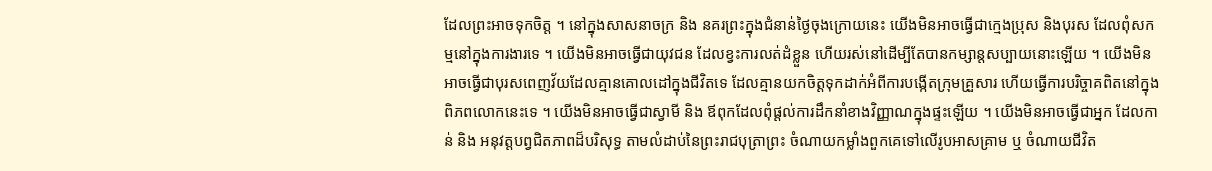ដែលព្រះអាចទុកចិត្ត ។ នៅក្នុងសាសនាចក្រ និង នគរព្រះក្នុងជំនាន់ថ្ងៃចុងក្រោយនេះ យើងមិនអាចធ្វើជាក្មេងប្រុស និងបុរស ដែលពុំសកម្មនៅក្នុងការងារទេ ។ យើងមិនអាចធ្វើជាយុវជន ដែលខ្វះការលត់ដំខ្លួន ហើយរស់នៅដើម្បីតែបានកម្សាន្តសប្បាយនោះឡើយ ។ យើងមិនអាចធ្វើជាបុរសពេញវ័យដែលគ្មានគោលដៅក្នុងជីវិតទេ ដែលគ្មានយកចិត្តទុកដាក់អំពីការបង្កើតក្រុមគ្រួសារ ហើយធ្វើការបរិច្ចាគពិតនៅក្នុងពិភពលោកនេះទេ ។ យើងមិនអាចធ្វើជាស្វាមី និង ឪពុកដែលពុំផ្ដល់ការដឹកនាំខាងវិញ្ញាណក្នុងផ្ទះឡើយ ។ យើងមិនអាចធ្វើជាអ្នក ដែលកាន់ និង អនុវត្តបព្វជិតភាពដ៏បរិសុទ្ធ តាមលំដាប់នៃព្រះរាជបុត្រាព្រះ ចំណាយកម្លាំងពួកគេទៅលើរូបអាសគ្រាម ឬ ចំណាយជីវិត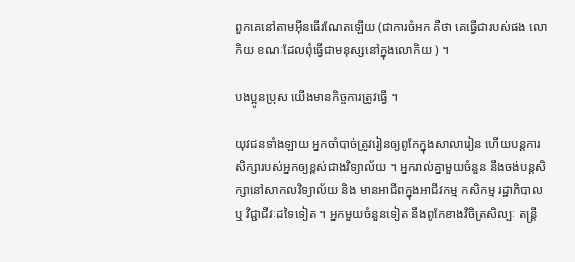ពួកគេនៅតាមអ៊ីនធើរណែតឡើយ (ជាការចំអក គឺថា គេធ្វើជារបស់ផង លោកិយ ខណៈដែលពុំធ្វើជាមនុស្សនៅក្នុងលោកិយ ) ។

បងប្អូនប្រុស យើងមានកិច្ចការត្រូវធ្វើ ។

យុវជនទាំងឡាយ អ្នកចាំបាច់ត្រូវរៀនឲ្យពូកែក្នុងសាលារៀន ហើយបន្ដការសិក្សារបស់អ្នកឲ្យខ្ពស់ជាងវិទ្យាល័យ ។ អ្នករាល់គ្នាមួយចំនួន នឹងចង់បន្ដសិក្សានៅសាកលវិទ្យាល័យ និង មានអាជីពក្នុងអាជីវកម្ម កសិកម្ម រដ្ឋាភិបាល ឬ វិជ្ជាជីវៈដទៃទៀត ។ អ្នកមួយចំនួនទៀត នឹងពូកែខាងវិចិត្រសិល្បៈ តន្ត្រី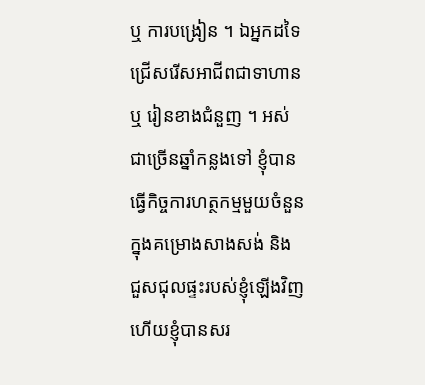ឬ ការបង្រៀន ។ ឯអ្នកដទៃ ជ្រើសរើសអាជីពជាទាហាន ឬ រៀនខាងជំនួញ ។ អស់ជាច្រើនឆ្នាំកន្លងទៅ ខ្ញុំបានធ្វើកិច្ចការហត្ថកម្មមួយចំនួនក្នុងគម្រោងសាងសង់ និង ជួសជុលផ្ទះរបស់ខ្ញុំឡើងវិញ ហើយខ្ញុំបានសរ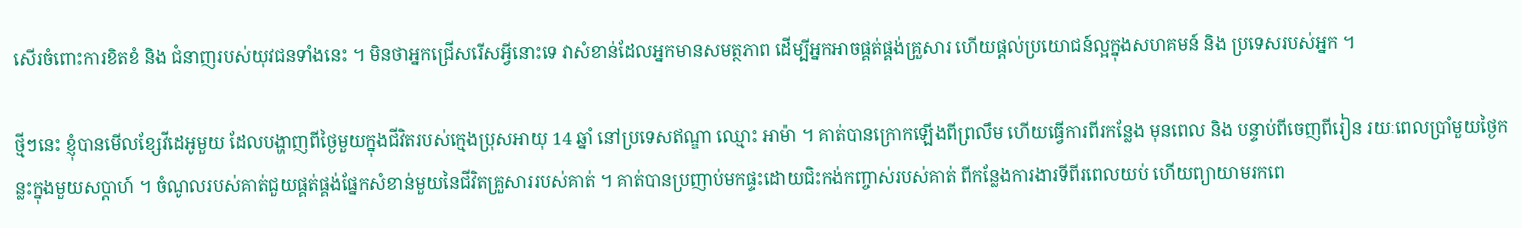សើរចំពោះការខិតខំ និង ជំនាញរបស់យុវជនទាំងនេះ ។ មិនថាអ្នកជ្រើសរើសអ្វីនោះទេ វាសំខាន់ដែលអ្នកមានសមត្ថភាព ដើម្បីអ្នកអាចផ្គត់ផ្គង់គ្រួសារ ហើយផ្ដល់ប្រយោជន៍ល្អក្នុងសហគមន៍ និង ប្រទេសរបស់អ្នក ។

ថ្មីៗនេះ ខ្ញុំបានមើលខ្សែវីដេអូមួយ ដែលបង្ហាញពីថ្ងៃមួយក្នុងជីវិតរបស់ក្មេងប្រុសអាយុ 14 ឆ្នាំ នៅប្រទេសឥណ្ឌា ឈ្មោះ អាម៉ា ។ គាត់បានក្រោកឡើងពីព្រលឹម ហើយធ្វើការពីរកន្លែង មុនពេល និង បន្ទាប់ពីចេញពីរៀន រយៈពេលប្រាំមួយថ្ងៃកន្លះក្នុងមួយសប្ដាហ៍ ។ ចំណូលរបស់គាត់ជួយផ្គត់ផ្គង់ផ្នែកសំខាន់មួយនៃជីវិតគ្រួសាររបស់គាត់ ។ គាត់បានប្រញាប់មកផ្ទះដោយជិះកង់កញ្ចាស់របស់គាត់ ពីកន្លែងការងារទីពីរពេលយប់ ហើយព្យាយាមរកពេ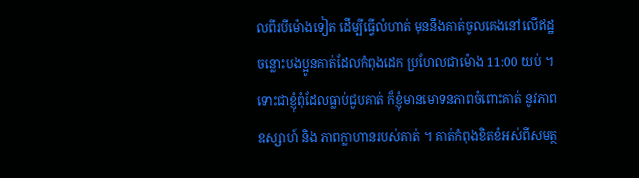លពីរបីម៉ោងទៀត ដើម្បីធ្វើលំហាត់ មុននឹងគាត់ចូលគេងនៅលើឥដ្ឋ ចន្លោះបងប្អូនគាត់ដែលកំពុងដេក ប្រហែលជាម៉ោង 11:00 យប់ ។ ទោះជាខ្ញុំពុំដែលធ្លាប់ជួបគាត់ ក៏ខ្ញុំមានមោទនភាពចំពោះគាត់ នូវភាពឧស្សាហ៍ និង ភាពក្លាហានរបស់គាត់ ។ គាត់កំពុងខិតខំអស់ពីសមត្ថ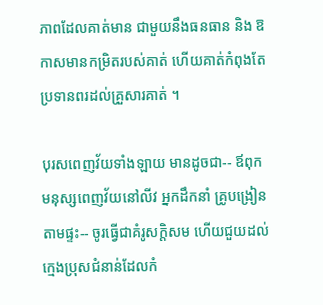ភាពដែលគាត់មាន ជាមួយនឹងធនធាន និង ឱកាសមានកម្រិតរបស់គាត់ ហើយគាត់កំពុងតែប្រទានពរដល់គ្រួសារគាត់ ។

បុរសពេញវ័យទាំងឡាយ មានដូចជា-- ឪពុក មនុស្សពេញវ័យនៅលីវ អ្នកដឹកនាំ គ្រូបង្រៀនតាមផ្ទះ-- ចូរធ្វើជាគំរូសក្ដិសម ហើយជួយដល់ក្មេងប្រុសជំនាន់ដែលកំ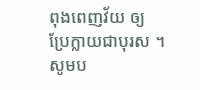ពុងពេញវ័យ ឲ្យប្រែក្លាយជាបុរស ។ សូមប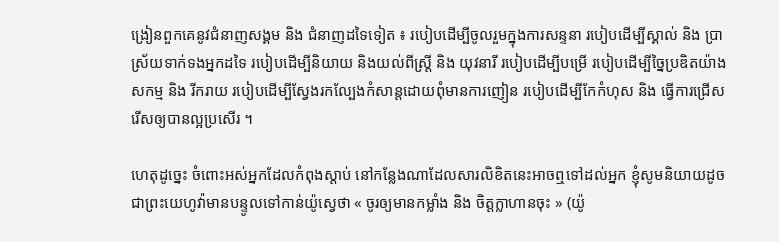ង្រៀនពួកគេនូវជំនាញសង្គម និង ជំនាញដទៃទៀត ៖ របៀបដើម្បីចូលរួមក្នុងការសន្ទនា របៀបដើម្បីស្គាល់ និង ប្រាស្រ័យទាក់ទងអ្នកដទៃ របៀបដើម្បីនិយាយ និងយល់ពីស្ត្រី និង យុវនារី របៀបដើម្បីបម្រើ របៀបដើម្បីច្នៃប្រឌិតយ៉ាងសកម្ម និង រីករាយ របៀបដើម្បីស្វែងរកល្បែងកំសាន្ដដោយពុំមានការញៀន របៀបដើម្បីកែកំហុស និង ធ្វើការជ្រើសរើសឲ្យបានល្អប្រសើរ ។

ហេតុដូច្នេះ ចំពោះអស់អ្នកដែលកំពុងស្ដាប់ នៅកន្លែងណាដែលសារលិខិតនេះអាចឮទៅដល់អ្នក ខ្ញុំសូមនិយាយដូចជាព្រះយេហូវ៉ាមានបន្ទូលទៅកាន់យ៉ូស្វេថា « ចូរឲ្យមានកម្លាំង និង ចិត្តក្លាហានចុះ » (យ៉ូ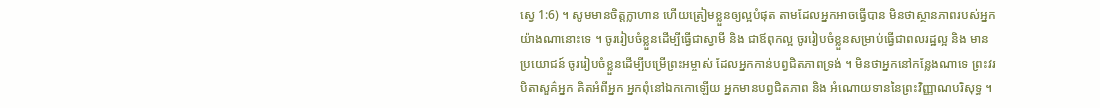ស្វេ 1:6) ។ សូមមានចិត្តក្លាហាន ហើយត្រៀមខ្លួនឲ្យល្អបំផុត តាមដែលអ្នកអាចធ្វើបាន មិនថាស្ថានភាពរបស់អ្នកយ៉ាងណានោះទេ ។ ចូររៀបចំខ្លួនដើម្បីធ្វើជាស្វាមី និង ជាឪពុកល្អ ចូររៀបចំខ្លួនសម្រាប់ធ្វើជាពលរដ្ឋល្អ និង មានប្រយោជន៍ ចូររៀបចំខ្លួនដើម្បីបម្រើព្រះអម្ចាស់ ដែលអ្នកកាន់បព្វជិតភាពទ្រង់ ។ មិនថាអ្នកនៅកន្លែងណាទេ ព្រះវរបិតាសួគ៌អ្នក គិតអំពីអ្នក អ្នកពុំនៅឯកកោឡើយ អ្នកមានបព្វជិតភាព និង អំណោយទាននៃព្រះវិញ្ញាណបរិសុទ្ធ ។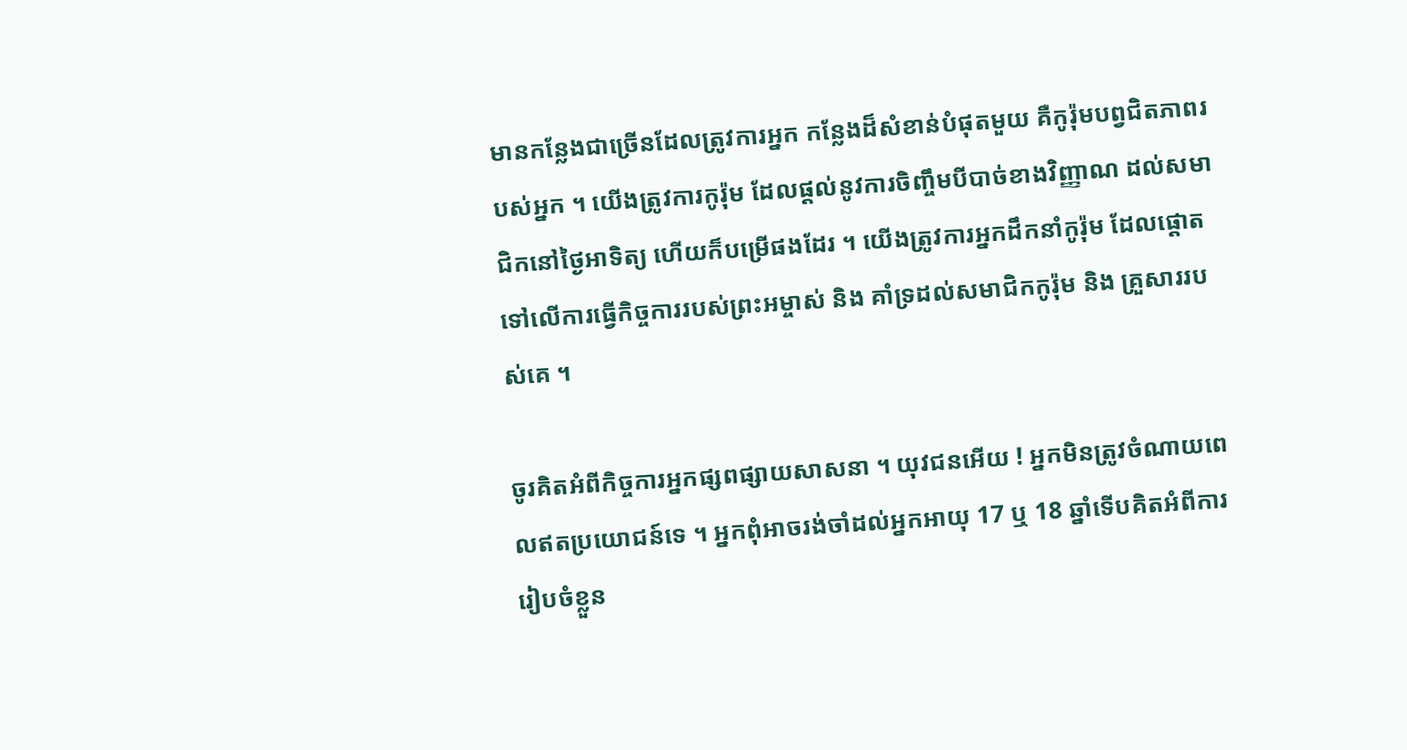មានកន្លែងជាច្រើនដែលត្រូវការអ្នក កន្លែងដ៏សំខាន់បំផុតមួយ គឺកូរ៉ុមបព្វជិតភាពរបស់អ្នក ។ យើងត្រូវការកូរ៉ុម ដែលផ្ដល់នូវការចិញ្ចឹមបីបាច់ខាងវិញ្ញាណ ដល់សមាជិកនៅថ្ងៃអាទិត្យ ហើយក៏បម្រើផងដែរ ។ យើងត្រូវការអ្នកដឹកនាំកូរ៉ុម ដែលផ្ដោតទៅលើការធ្វើកិច្ចការរបស់ព្រះអម្ចាស់ និង គាំទ្រដល់សមាជិកកូរ៉ុម និង គ្រួសាររបស់គេ ។

ចូរគិតអំពីកិច្ចការអ្នកផ្សពផ្សាយសាសនា ។ យុវជនអើយ ! អ្នកមិនត្រូវចំណាយពេលឥតប្រយោជន៍ទេ ។ អ្នកពុំអាចរង់ចាំដល់អ្នកអាយុ 17 ឬ 18 ឆ្នាំទើបគិតអំពីការរៀបចំខ្លួន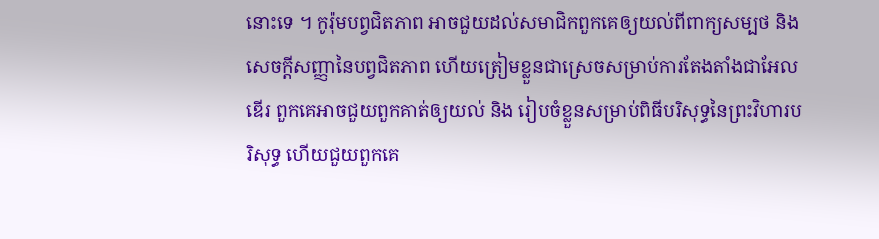នោះទេ ។ កូរ៉ុមបព្វជិតភាព អាចជួយដល់សមាជិកពួកគេឲ្យយល់ពីពាក្យសម្បថ និង សេចក្ដីសញ្ញានៃបព្វជិតភាព ហើយត្រៀមខ្លួនជាស្រេចសម្រាប់ការតែងតាំងជាអែលឌើរ ពួកគេអាចជួយពួកគាត់ឲ្យយល់ និង រៀបចំខ្លួនសម្រាប់ពិធីបរិសុទ្ធនៃព្រះវិហារបរិសុទ្ធ ហើយជួយពួកគេ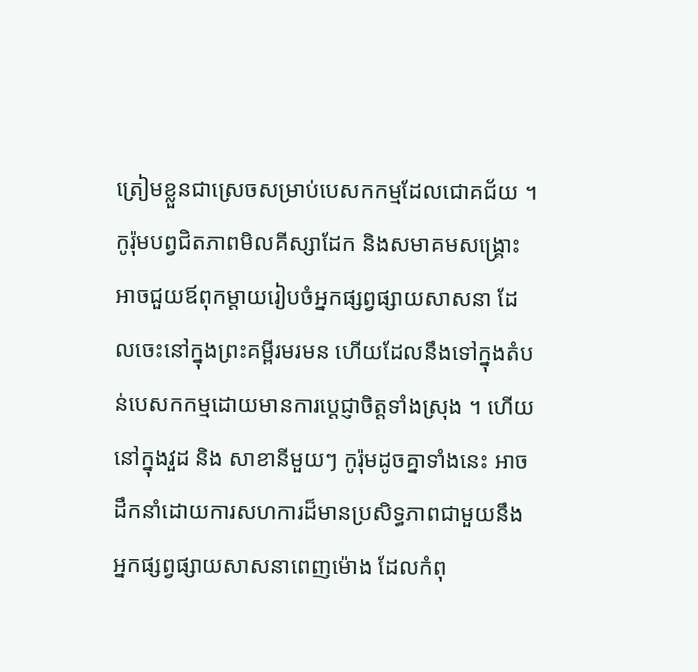ត្រៀមខ្លួនជាស្រេចសម្រាប់បេសកកម្មដែលជោគជ័យ ។ កូរ៉ុមបព្វជិតភាពមិលគីស្សាដែក និងសមាគមសង្គ្រោះ អាចជួយឪពុកម្ដាយរៀបចំអ្នកផ្សព្វផ្សាយសាសនា ដែលចេះនៅក្នុងព្រះគម្ពីរមរមន ហើយដែលនឹងទៅក្នុងតំបន់បេសកកម្មដោយមានការប្ដេជ្ញាចិត្តទាំងស្រុង ។ ហើយនៅក្នុងវួដ និង សាខានីមួយៗ កូរ៉ុមដូចគ្នាទាំងនេះ អាចដឹកនាំដោយការសហការដ៏មានប្រសិទ្ធភាពជាមួយនឹងអ្នកផ្សព្វផ្សាយសាសនាពេញម៉ោង ដែលកំពុ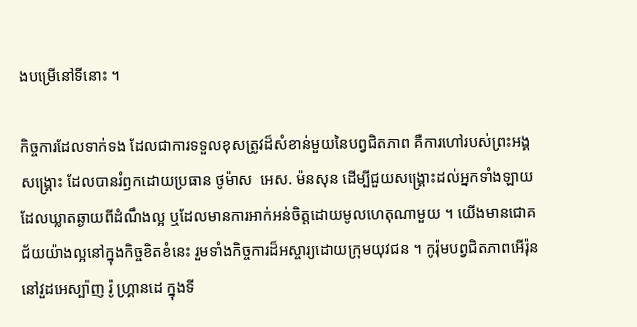ងបម្រើនៅទីនោះ ។

កិច្ចការដែលទាក់ទង ដែលជាការទទួលខុសត្រូវដ៏សំខាន់មួយនៃបព្វជិតភាព គឺការហៅរបស់ព្រះអង្គសង្គ្រោះ ដែលបានរំឭកដោយប្រធាន ថូម៉ាស  អេស. ម៉នសុន ដើម្បីជួយសង្គ្រោះដល់អ្នកទាំងឡាយដែលឃ្លាតឆ្ងាយពីដំណឹងល្អ ឬដែលមានការអាក់អន់ចិត្តដោយមូលហេតុណាមួយ ។ យើងមានជោគជ័យយ៉ាងល្អនៅក្នុងកិច្ចខិតខំនេះ រួមទាំងកិច្ចការដ៏អស្ចារ្យដោយក្រុមយុវជន ។ កូរ៉ុមបព្វជិតភាពអើរ៉ុន នៅវួដអេស្ប៉ាញ រ៉ូ ហ្គ្រានដេ ក្នុងទី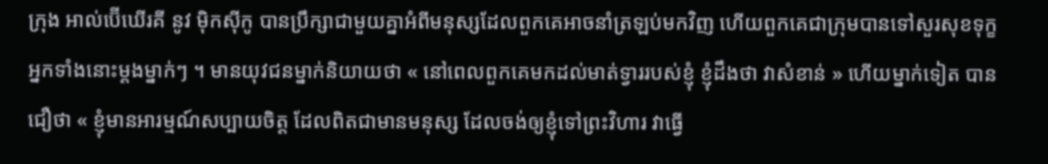ក្រុង អាល់ប៊ើឃើរគី នូវ ម៉ិកស៊ីកូ បានប្រឹក្សាជាមួយគ្នាអំពីមនុស្សដែលពួកគេអាចនាំត្រឡប់មកវិញ ហើយពួកគេជាក្រុមបានទៅសួរសុខទុក្ខអ្នកទាំងនោះម្ដងម្នាក់ៗ ។ មានយុវជនម្នាក់និយាយថា « នៅពេលពួកគេមកដល់មាត់ទ្វាររបស់ខ្ញុំ ខ្ញុំដឹងថា វាសំខាន់ » ហើយម្នាក់ទៀត បានជឿថា « ខ្ញុំមានអារម្មណ៍សប្បាយចិត្ត ដែលពិតជាមានមនុស្ស ដែលចង់ឲ្យខ្ញុំទៅព្រះវិហារ វាធ្វើ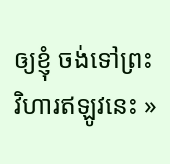ឲ្យខ្ញុំ ចង់ទៅព្រះវិហារឥឡូវនេះ »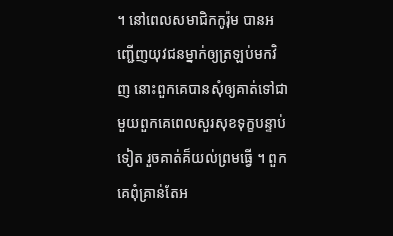។ នៅពេលសមាជិកកូរ៉ុម បានអញ្ជើញយុវជនម្នាក់ឲ្យត្រឡប់មកវិញ នោះពួកគេបានសុំឲ្យគាត់ទៅជាមួយពួកគេពេលសួរសុខទុក្ខបន្ទាប់ទៀត រួចគាត់គ៏យល់ព្រមធ្វើ ។ ពួកគេពុំគ្រាន់តែអ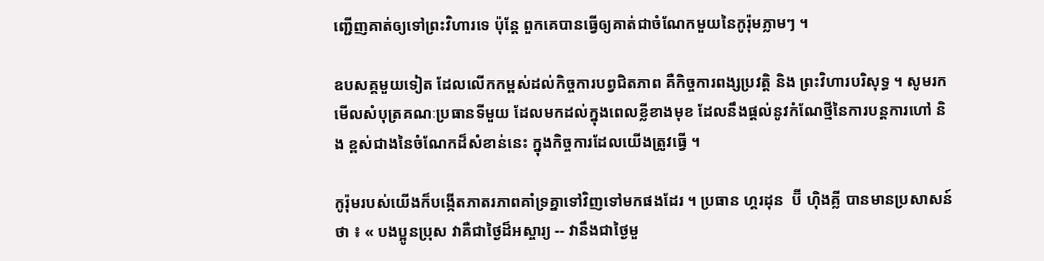ញ្ជើញគាត់ឲ្យទៅព្រះវិហារទេ ប៉ុន្តែ ពួកគេបានធ្វើឲ្យគាត់ជាចំណែកមួយនៃកូរ៉ុមភ្លាមៗ ។

ឧបសគ្គមួយទៀត ដែលលើកកម្ពស់ដល់កិច្ចការបព្វជិតភាព គឺកិច្ចការពង្សប្រវត្តិ និង ព្រះវិហារបរិសុទ្ធ ។ សូមរកមើលសំបុត្រគណៈប្រធានទីមួយ ដែលមកដល់ក្នុងពេលខ្លីខាងមុខ ដែលនឹងផ្ដល់នូវកំណែថ្មីនៃការបន្ដការហៅ និង ខ្ពស់ជាងនៃចំណែកដ៏សំខាន់នេះ ក្នុងកិច្ចការដែលយើងត្រូវធ្វើ ។

កូរ៉ុមរបស់យើងក៏បង្កើតភាតរភាពគាំទ្រគ្នាទៅវិញទៅមកផងដែរ ។ ប្រធាន ហ្គរដុន  ប៊ី ហ៊ិងគ្លី បានមានប្រសាសន៍ថា ៖ « បងប្អូនប្រុស វាគឺជាថ្ងៃដ៏អស្ចារ្យ -- វានឹងជាថ្ងៃមួ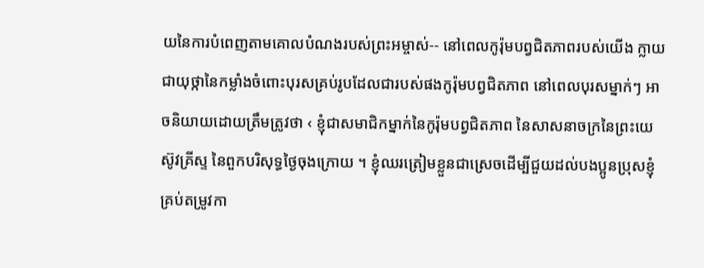យនៃការបំពេញតាមគោលបំណងរបស់ព្រះអម្ចាស់-- នៅពេលកូរ៉ុមបព្វជិតភាពរបស់យើង ក្លាយជាយុថ្កានៃកម្លាំងចំពោះបុរសគ្រប់រូបដែលជារបស់ផងកូរ៉ុមបព្វជិតភាព នៅពេលបុរសម្នាក់ៗ អាចនិយាយដោយត្រឹមត្រូវថា ‹ ខ្ញុំជាសមាជិកម្នាក់នៃកូរ៉ុមបព្វជិតភាព នៃសាសនាចក្រនៃព្រះយេស៊ូវគ្រីស្ទ នៃពួកបរិសុទ្ធថ្ងៃចុងក្រោយ ។ ខ្ញុំឈរត្រៀមខ្លួនជាស្រេចដើម្បីជួយដល់បងប្អូនប្រុសខ្ញុំគ្រប់តម្រូវកា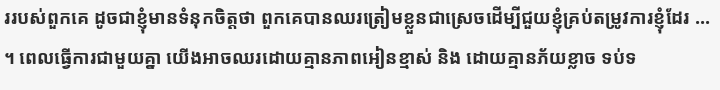ររបស់ពួកគេ ដូចជាខ្ញុំមានទំនុកចិត្តថា ពួកគេបានឈរត្រៀមខ្លួនជាស្រេចដើម្បីជួយខ្ញុំគ្រប់តម្រូវការខ្ញុំដែរ ... ។ ពេលធ្វើការជាមួយគ្នា យើងអាចឈរដោយគ្មានភាពអៀនខ្មាស់ និង ដោយគ្មានភ័យខ្លាច ទប់ទ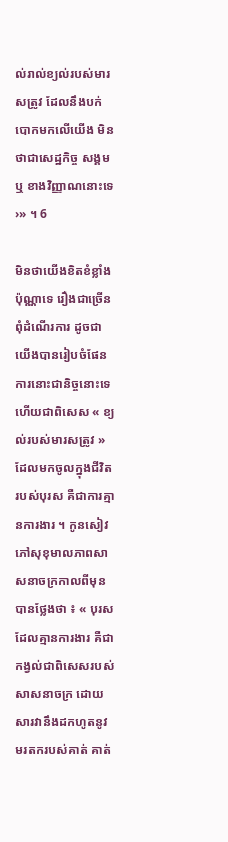ល់រាល់ខ្យល់របស់មារសត្រូវ ដែលនឹងបក់បោកមកលើយើង មិនថាជាសេដ្ឋកិច្ច សង្គម ឬ ខាងវិញ្ញាណនោះទេ ›» ។ 6

មិនថាយើងខិតខំខ្លាំងប៉ុណ្ណាទេ រឿងជាច្រើនពុំដំណើរការ ដូចជាយើងបានរៀបចំផែនការនោះជានិច្ចនោះទេ ហើយជាពិសេស « ខ្យល់របស់មារសត្រូវ » ដែលមកចូលក្នុងជីវិតរបស់បុរស គឺជាការគ្មានការងារ ។ កូនសៀវភៅសុខុមាលភាពសាសនាចក្រកាលពីមុនបានថ្លែងថា ៖ « បុរសដែលគ្មានការងារ គឺជាកង្វល់ជាពិសេសរបស់សាសនាចក្រ ដោយសារវានឹងដកហូតនូវមរតករបស់គាត់ គាត់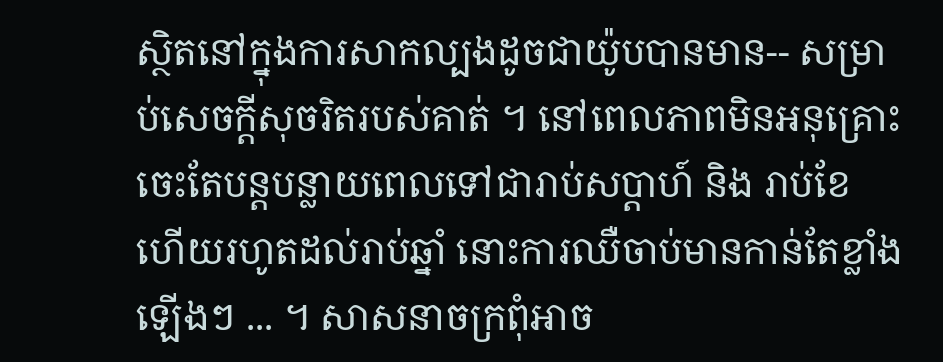ស្ថិតនៅក្នុងការសាកល្បងដូចជាយ៉ូបបានមាន-- សម្រាប់សេចក្ដីសុចរិតរបស់គាត់ ។ នៅពេលភាពមិនអនុគ្រោះ ចេះតែបន្ដបន្លាយពេលទៅជារាប់សប្ដាហ៍ និង រាប់ខែ ហើយរហូតដល់រាប់ឆ្នាំ នោះការឈឺចាប់មានកាន់តែខ្លាំងឡើងៗ ... ។ សាសនាចក្រពុំអាច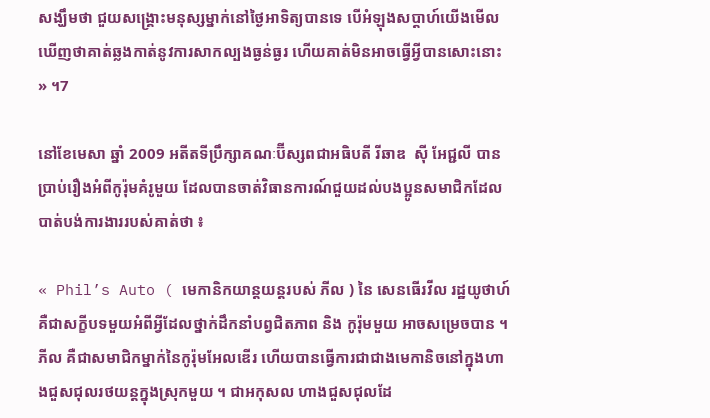សង្ឃឹមថា ជួយសង្គ្រោះមនុស្សម្នាក់នៅថ្ងៃអាទិត្យបានទេ បើអំឡុងសប្ដាហ៍យើងមើលឃើញថាគាត់ឆ្លងកាត់នូវការសាកល្បងធ្ងន់ធ្ងរ ហើយគាត់មិនអាចធ្វើអ្វីបានសោះនោះ » ។7

នៅខែមេសា ឆ្នាំ 2009 អតីតទីប្រឹក្សាគណៈប៊ីស្សពជាអធិបតី រីឆាឌ  ស៊ី អែជ្ជលី បានប្រាប់រឿងអំពីកូរ៉ុមគំរូមួយ ដែលបានចាត់វិធានការណ៍ជួយដល់បងប្អូនសមាជិកដែលបាត់បង់ការងាររបស់គាត់ថា ៖

« Phil’s Auto ( មេកានិកយាន្ដយន្ដរបស់ ភីល ) នៃ សេនធើរវីល រដ្ឋយូថាហ៍ គឺជាសក្ខីបទមួយអំពីអ្វីដែលថ្នាក់ដឹកនាំបព្វជិតភាព និង កូរ៉ុមមួយ អាចសម្រេចបាន ។ ភីល គឺជាសមាជិកម្នាក់នៃកូរ៉ុមអែលឌើរ ហើយបានធ្វើការជាជាងមេកានិចនៅក្នុងហាងជួសជុលរថយន្តក្នុងស្រុកមួយ ។ ជាអកុសល ហាងជួសជុលដែ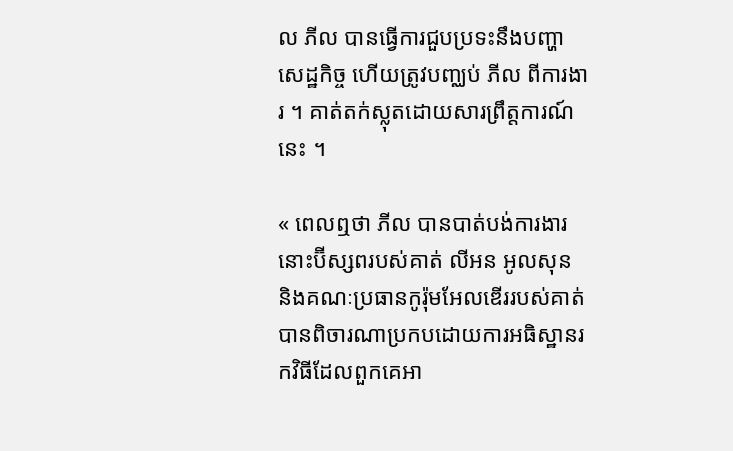ល ភីល បានធ្វើការជួបប្រទះនឹងបញ្ហាសេដ្ឋកិច្ច ហើយត្រូវបញ្ឈប់ ភីល ពីការងារ ។ គាត់តក់ស្លុតដោយសារព្រឹត្តការណ៍នេះ ។

« ពេលឮថា ភីល បានបាត់បង់ការងារ នោះប៊ីស្សពរបស់គាត់ លីអន អូលសុន និងគណៈប្រធានកូរ៉ុមអែលឌើររបស់គាត់បានពិចារណាប្រកបដោយការអធិស្ឋានរកវិធីដែលពួកគេអា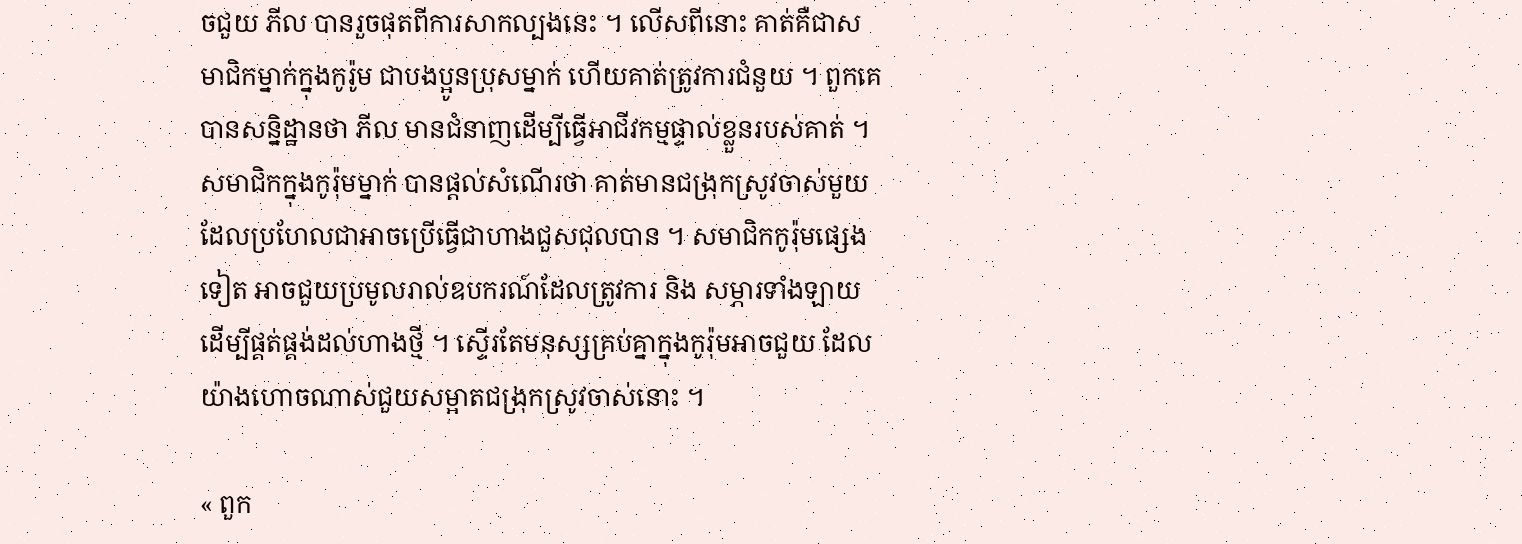ចជួយ ភីល បានរួចផុតពីការសាកល្បងនេះ ។ លើសពីនោះ គាត់គឺជាសមាជិកម្នាក់ក្នុងកូរ៉ូម ជាបងប្អូនប្រុសម្នាក់ ហើយគាត់ត្រូវការជំនួយ ។ ពួកគេបានសន្និដ្ឋានថា ភីល មានជំនាញដើម្បីធ្វើអាជីវកម្មផ្ទាល់ខ្លួនរបស់គាត់ ។ សមាជិកក្នុងកូរ៉ុមម្នាក់ បានផ្ដល់សំណើរថា គាត់មានជង្រុកស្រូវចាស់មួយ ដែលប្រហែលជាអាចប្រើធ្វើជាហាងជួសជុលបាន ។ សមាជិកកូរ៉ុមផ្សេងទៀត អាចជួយប្រមូលរាល់ឧបករណ៍ដែលត្រូវការ និង សម្ភារទាំងឡាយដើម្បីផ្គត់ផ្គង់ដល់ហាងថ្មី ។ ស្ទើរតែមនុស្សគ្រប់គ្នាក្នុងកូរ៉ុមអាចជួយ ដែលយ៉ាងហោចណាស់ជួយសម្អាតជង្រុកស្រូវចាស់នោះ ។

« ពួក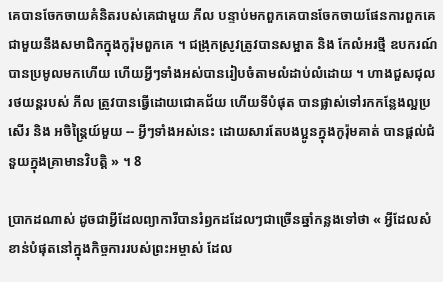គេបានចែកចាយគំនិតរបស់គេជាមួយ ភីល បន្ទាប់មកពួកគេបានចែកចាយផែនការពួកគេជាមួយនឹងសមាជិកក្នុងកូរ៉ុមពួកគេ ។ ជង្រុកស្រូវត្រូវបានសម្អាត និង កែលំអរថ្មី ឧបករណ៍បានប្រមូលមកហើយ ហើយអ្វីៗទាំងអស់បានរៀបចំតាមលំដាប់លំដោយ ។ ហាងជួសជុលរថយន្ដរបស់ ភីល ត្រូវបានធ្វើដោយជោគជ័យ ហើយទីបំផុត បានផ្លាស់ទៅរកកន្លែងល្អប្រសើរ និង អចិន្ត្រៃយ៍មួយ -- អ្វីៗទាំងអស់នេះ ដោយសារតែបងប្អូនក្នុងកូរ៉ុមគាត់ បានផ្ដល់ជំនួយក្នុងគ្រាមានវិបត្តិ » ។ 8

ប្រាកដណាស់ ដូចជាអ្វីដែលព្យាការីបានរំឭកដដែលៗជាច្រើនឆ្នាំកន្លងទៅថា « អ្វីដែលសំខាន់បំផុតនៅក្នុងកិច្ចការរបស់ព្រះអម្ចាស់ ដែល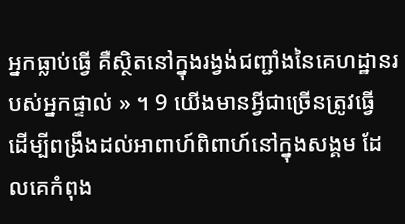អ្នកធ្លាប់ធ្វើ គឺស្ថិតនៅក្នុងរង្វង់ជញ្ជាំងនៃគេហដ្ឋានរបស់អ្នកផ្ទាល់ » ។ 9 យើងមានអ្វីជាច្រើនត្រូវធ្វើ ដើម្បីពង្រឹងដល់អាពាហ៍ពិពាហ៍នៅក្នុងសង្គម ដែលគេកំពុង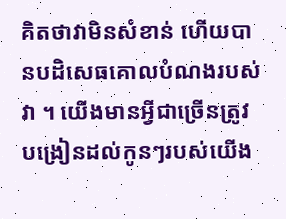គិតថាវាមិនសំខាន់ ហើយបានបដិសេធគោលបំណងរបស់វា ។ យើងមានអ្វីជាច្រើនត្រូវបង្រៀនដល់កូនៗរបស់យើង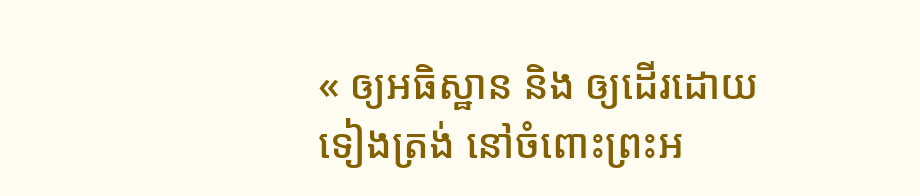« ឲ្យអធិស្ឋាន និង ឲ្យដើរដោយទៀងត្រង់ នៅចំពោះព្រះអ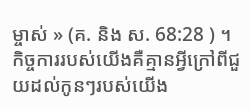ម្ចាស់ » (គ. និង ស. 68:28 ) ។ កិច្ចការរបស់យើងគឺគ្មានអ្វីក្រៅពីជួយដល់កូនៗរបស់យើង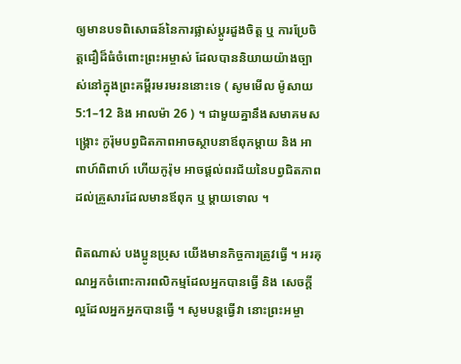ឲ្យមានបទពិសោធន៍នៃការផ្លាស់ប្ដូរដួងចិត្ត ឬ ការប្រែចិត្តជឿដ៏ធំចំពោះព្រះអម្ចាស់ ដែលបាននិយាយយ៉ាងច្បាស់នៅក្នុងព្រះគម្ពីរមរមរននោះទេ ( សូមមើល ម៉ូសាយ 5:1–12 និង អាលម៉ា 26 ) ។ ជាមួយគ្នានឹងសមាគមសង្គ្រោះ កូរ៉ុមបព្វជិតភាពអាចស្ថាបនាឪពុកម្ដាយ និង អាពាហ៍ពិពាហ៍ ហើយកូរ៉ុម អាចផ្ដល់ពរជ័យនៃបព្វជិតភាពដល់គ្រួសារដែលមានឪពុក ឬ ម្ដាយទោល ។

ពិតណាស់ បងប្អូនប្រុស យើងមានកិច្ចការត្រូវធ្វើ ។ អរគុណអ្នកចំពោះការពលិកម្មដែលអ្នកបានធ្វើ និង សេចក្ដីល្អដែលអ្នកអ្នកបានធ្វើ ។ សូមបន្ដធ្វើវា នោះព្រះអម្ចា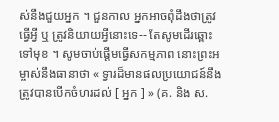ស់នឹងជួយអ្នក ។ ជួនកាល អ្នកអាចពុំដឹងថាត្រូវធ្វើអ្វី ឬ ត្រូវនិយាយអ្វីនោះទេ-- តែសូមដើរឆ្ពោះទៅមុខ ។ សូមចាប់ផ្ដើមធ្វើសកម្មភាព នោះព្រះអម្ចាស់នឹងធានាថា « ទ្វារដ៏មានផលប្រយោជន៍នឹងត្រូវបានបើកចំហរដល់ [ អ្នក ] » (គ. និង ស.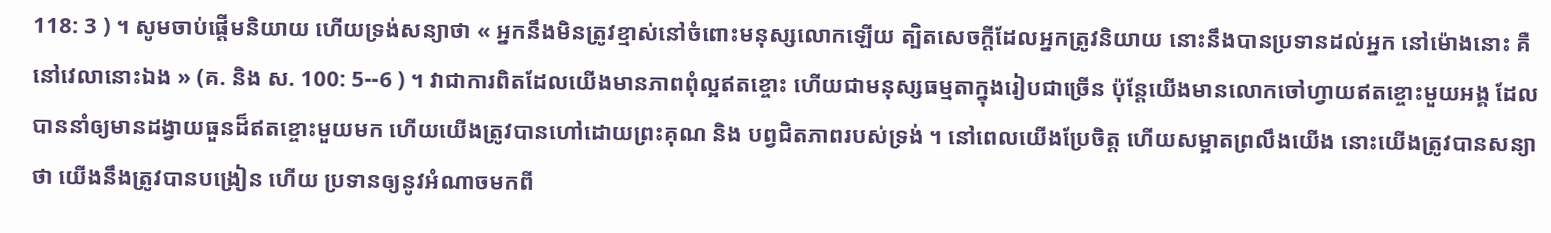118: 3 ) ។ សូមចាប់ផ្ដើមនិយាយ ហើយទ្រង់សន្យាថា « អ្នកនឹងមិនត្រូវខ្មាស់នៅចំពោះមនុស្សលោកឡើយ ត្បិតសេចក្ដីដែលអ្នកត្រូវនិយាយ នោះនឹងបានប្រទានដល់អ្នក នៅម៉ោងនោះ គឺនៅវេលានោះឯង » (គ. និង ស. 100: 5--6 ) ។ វាជាការពិតដែលយើងមានភាពពុំល្អឥតខ្ចោះ ហើយជាមនុស្សធម្មតាក្នុងរៀបជាច្រើន ប៉ុន្តែយើងមានលោកចៅហ្វាយឥតខ្ចោះមួយអង្គ ដែលបាននាំឲ្យមានដង្វាយធួនដ៏ឥតខ្ចោះមួយមក ហើយយើងត្រូវបានហៅដោយព្រះគុណ និង បព្វជិតភាពរបស់ទ្រង់ ។ នៅពេលយើងប្រែចិត្ត ហើយសម្អាតព្រលឹងយើង នោះយើងត្រូវបានសន្យាថា យើងនឹងត្រូវបានបង្រៀន ហើយ ប្រទានឲ្យនូវអំណាចមកពី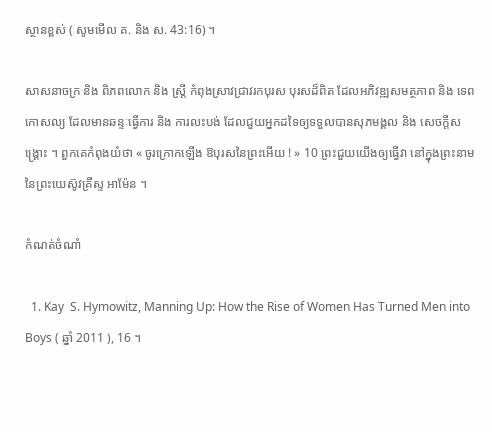ស្ថានខ្ពស់ ( សូមមើល គ. និង ស. 43:16) ។

សាសនាចក្រ និង ពិភពលោក និង ស្ត្រី កំពុងស្រាវជ្រាវរកបុរស បុរសដ៏ពិត ដែលអភិវឌ្ឍសមត្ថភាព និង ទេពកោសល្យ ដែលមានឆន្ទៈធ្វើការ និង ការលះបង់ ដែលជួយអ្នកដទៃឲ្យទទួលបានសុភមង្គល និង សេចក្ដីសង្គ្រោះ ។ ពួកគេកំពុងយំថា « ចូរក្រោកឡើង ឱបុរសនៃព្រះអើយ ! » 10 ព្រះជួយយើងឲ្យធ្វើវា នៅក្នុងព្រះនាមនៃព្រះយេស៊ូវគ្រីស្ទ អាម៉ែន ។

កំណត់ចំណាំ

  1. Kay  S. Hymowitz, Manning Up: How the Rise of Women Has Turned Men into Boys ( ឆ្នាំ 2011 ), 16 ។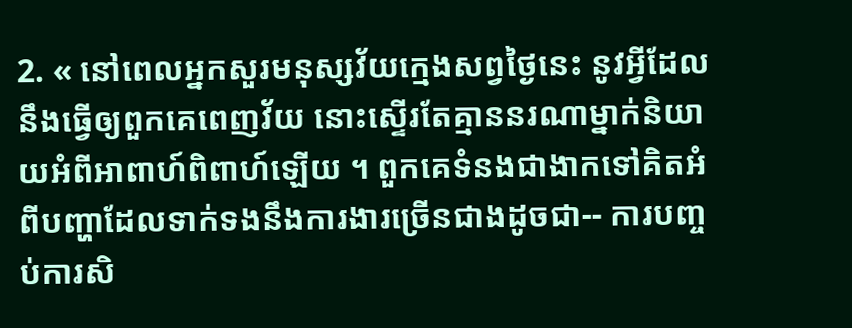2. « នៅពេលអ្នកសួរមនុស្សវ័យក្មេងសព្វថ្ងៃនេះ នូវអ្វីដែលនឹងធ្វើឲ្យពួកគេពេញវ័យ នោះស្ទើរតែគ្មាននរណាម្នាក់និយាយអំពីអាពាហ៍ពិពាហ៍ឡើយ ។ ពួកគេទំនងជាងាកទៅគិតអំពីបញ្ហាដែលទាក់ទងនឹងការងារច្រើនជាងដូចជា-- ការបញ្ចប់ការសិ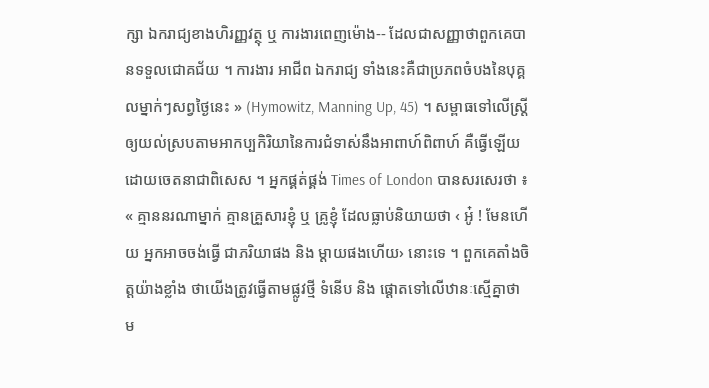ក្សា ឯករាជ្យខាងហិរញ្ញវត្ថុ ឬ ការងារពេញម៉ោង-- ដែលជាសញ្ញាថាពួកគេបានទទួលជោគជ័យ ។ ការងារ អាជីព ឯករាជ្យ ទាំងនេះគឺជាប្រភពចំបងនៃបុគ្គលម្នាក់ៗសព្វថ្ងៃនេះ » (Hymowitz, Manning Up, 45) ។ សម្ពាធទៅលើស្ត្រីឲ្យយល់ស្របតាមអាកប្បកិរិយានៃការជំទាស់នឹងអាពាហ៍ពិពាហ៍ គឺធ្វើឡើយដោយចេតនាជាពិសេស ។ អ្នកផ្គត់ផ្គង់ Times of London បានសរសេរថា ៖ « គ្មាននរណាម្នាក់ គ្មានគ្រួសារខ្ញុំ ឬ គ្រូខ្ញុំ ដែលធ្លាប់និយាយថា ‹ អូ៎ ! មែនហើយ អ្នកអាចចង់ធ្វើ ជាភរិយាផង និង ម្ដាយផងហើយ› នោះទេ ។ ពួកគេតាំងចិត្តយ៉ាងខ្លាំង ថាយើងត្រូវធ្វើតាមផ្លូវថ្មី ទំនើប និង ផ្ដោតទៅលើឋានៈស្មើគ្នាថា ម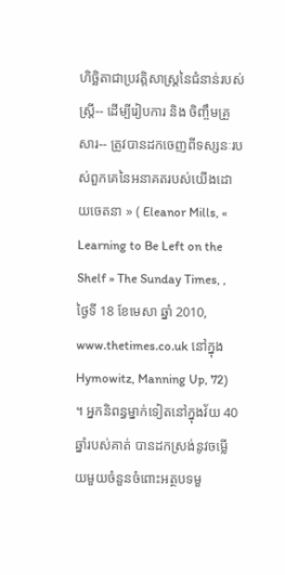ហិច្ឆិតាជាប្រវត្តិសាស្ត្រនៃជំនាន់របស់ស្ត្រី-- ដើម្បីរៀបការ និង ចិញ្ចឹមគ្រួសារ-- ត្រូវបានដកចេញពីទស្សនៈរបស់ពួកគេនៃអនាគតរបស់យើងដោយចេតនា » ( Eleanor Mills, « Learning to Be Left on the Shelf » The Sunday Times, , ថ្ងៃទី 18 ខែមេសា ឆ្នាំ 2010, www.thetimes.co.uk នៅក្នុង Hymowitz, Manning Up, 72) ។ អ្នកនិពន្ធម្នាក់ទៀតនៅក្នុងវ័យ 40 ឆ្នាំរបស់គាត់ បានដកស្រង់នូវចម្លើយមួយចំនួនចំពោះអត្ថបទមួ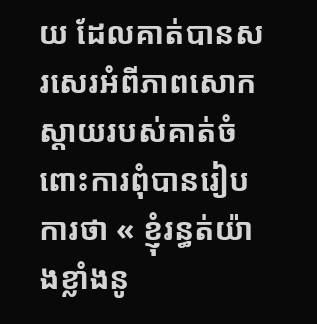យ ដែលគាត់បានសរសេរអំពីភាពសោកស្ដាយរបស់គាត់ចំពោះការពុំបានរៀបការថា « ខ្ញុំរន្ធត់យ៉ាងខ្លាំងនូ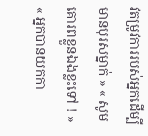វតម្រូវការរបស់អ្នកដើម្បីមានបុរសម្នាក់ » « សូមគោរពខ្លួនឯងខ្លះទៅ ! » « អ្នកបានយកកា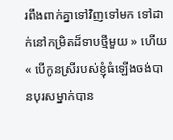រពឹងពាក់គ្នាទៅវិញទៅមក ទៅដាក់នៅកម្រិតដ៏ទាបថ្មីមួយ » ហើយ « បើកូនស្រីរបស់ខ្ញុំធំឡើងចង់បានបុរសម្នាក់បាន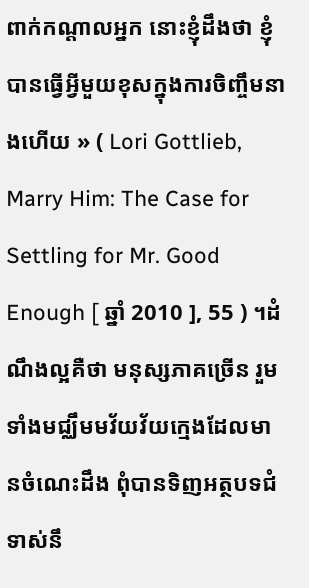ពាក់កណ្ដាលអ្នក នោះខ្ញុំដឹងថា ខ្ញុំបានធ្វើអ្វីមួយខុសក្នុងការចិញ្ចឹមនាងហើយ » ( Lori Gottlieb, Marry Him: The Case for Settling for Mr. Good Enough [ ឆ្នាំ 2010 ], 55 ) ។ដំណឹងល្អគឺថា មនុស្សភាគច្រើន រួមទាំងមជ្ឈឹមមវ័យវ័យក្មេងដែលមានចំណេះដឹង ពុំបានទិញអត្ថបទជំទាស់នឹ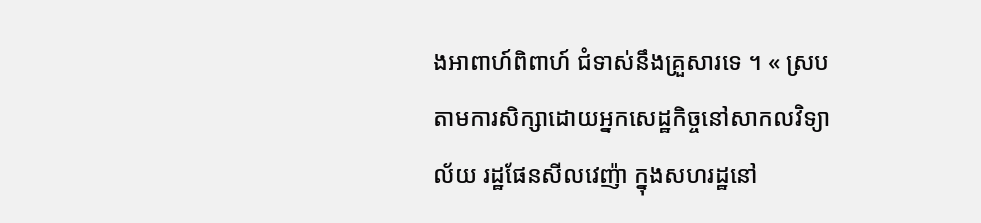ងអាពាហ៍ពិពាហ៍ ជំទាស់នឹងគ្រួសារទេ ។ « ស្របតាមការសិក្សាដោយអ្នកសេដ្ឋកិច្ចនៅសាកលវិទ្យាល័យ រដ្ឋផែនសីលវេញ៉ា ក្នុងសហរដ្ឋនៅ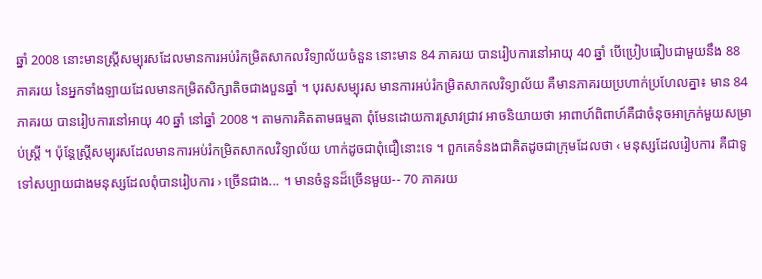ឆ្នាំ 2008 នោះមានស្ត្រីសម្បុរសដែលមានការអប់រំកម្រិតសាកលវិទ្យាល័យចំនួន នោះមាន 84 ភាគរយ បានរៀបការនៅអាយុ 40 ឆ្នាំ បើប្រៀបធៀបជាមួយនឹង 88 ភាគរយ នៃអ្នកទាំងឡាយដែលមានកម្រិតសិក្សាតិចជាងបួនឆ្នាំ ។ បុរសសម្បុរស មានការអប់រំកម្រិតសាកលវិទ្យាល័យ គឺមានភាគរយប្រហាក់ប្រហែលគ្នា៖ មាន 84 ភាគរយ បានរៀបការនៅអាយុ 40 ឆ្នាំ នៅឆ្នាំ 2008 ។ តាមការគិតតាមធម្មតា ពុំមែនដោយការស្រាវជ្រាវ អាចនិយាយថា អាពាហ៍ពិពាហ៍គឺជាចំនុចអាក្រក់មួយសម្រាប់ស្ត្រី ។ ប៉ុន្តែស្ត្រីសម្បុរសដែលមានការអប់រំកម្រិតសាកលវិទ្យាល័យ ហាក់ដូចជាពុំជឿនោះទេ ។ ពួកគេទំនងជាគិតដូចជាក្រុមដែលថា ‹ មនុស្សដែលរៀបការ គឺជាទូទៅសប្បាយជាងមនុស្សដែលពុំបានរៀបការ › ច្រើនជាង... ។ មានចំនួនដ៏ច្រើនមួយ-- 70 ភាគរយ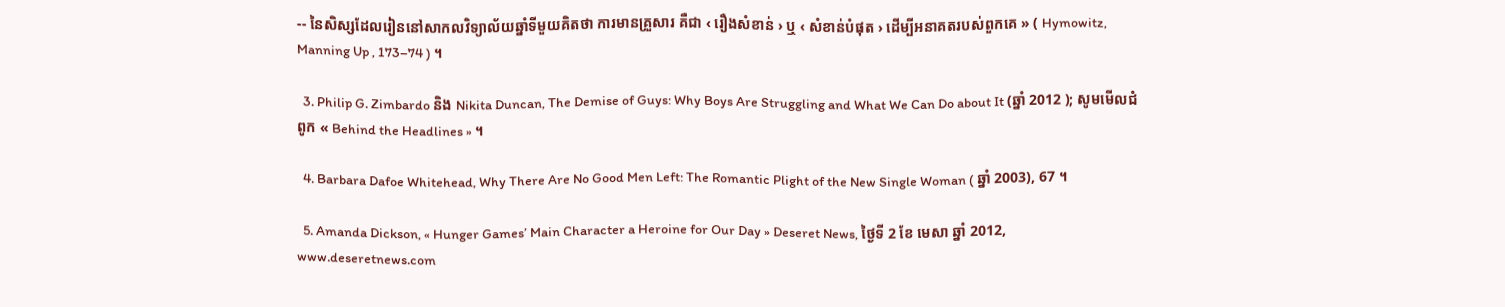-- នៃសិស្សដែលរៀននៅសាកលវិទ្យាល័យឆ្នាំទីមួយគិតថា ការមានគ្រួសារ គឺជា ‹ រឿងសំខាន់ › ឬ ‹ សំខាន់បំផុត › ដើម្បីអនាគតរបស់ពួកគេ » ( Hymowitz, Manning Up , 173–74 ) ។

  3. Philip G. Zimbardo និង Nikita Duncan, The Demise of Guys: Why Boys Are Struggling and What We Can Do about It (ឆ្នាំ 2012 ); សូមមើលជំពូក « Behind the Headlines » ។

  4. Barbara Dafoe Whitehead, Why There Are No Good Men Left: The Romantic Plight of the New Single Woman ( ឆ្នាំ 2003), 67 ។

  5. Amanda Dickson, « Hunger Games’ Main Character a Heroine for Our Day » Deseret News, ថ្ងៃទី 2 ខែ មេសា ឆ្នាំ 2012, www.deseretnews.com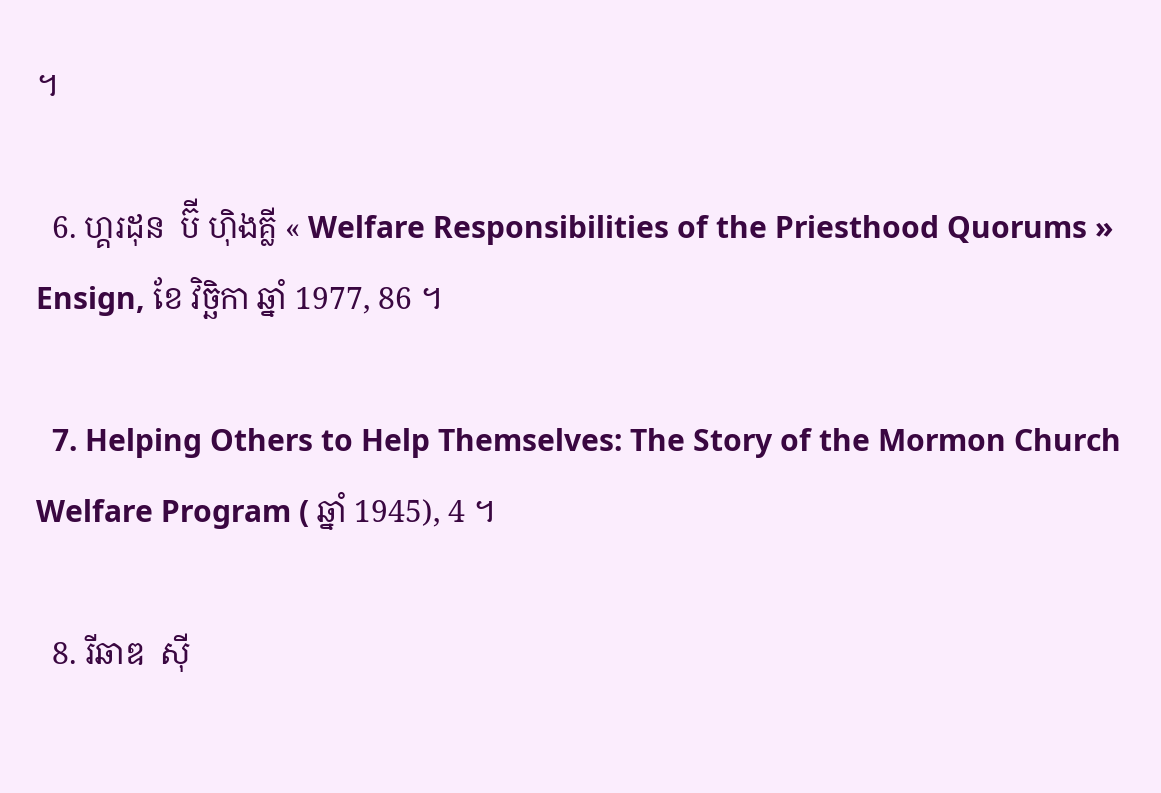។

  6. ហ្គរដុន  ប៊ី ហ៊ិងគ្លី « Welfare Responsibilities of the Priesthood Quorums » Ensign, ខែ វិច្ឆិកា ឆ្នាំ 1977, 86 ។

  7. Helping Others to Help Themselves: The Story of the Mormon Church Welfare Program ( ឆ្នាំ 1945), 4 ។

  8. រីឆាឌ  ស៊ី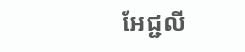អែជ្ជលី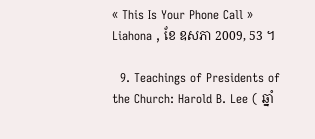« This Is Your Phone Call » Liahona , ខែ ឧសភា 2009, 53 ។

  9. Teachings of Presidents of the Church: Harold B. Lee ( ឆ្នាំ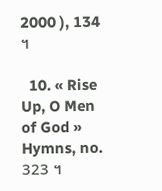2000 ), 134 ។

  10. « Rise Up, O Men of God » Hymns, no. 323 ។